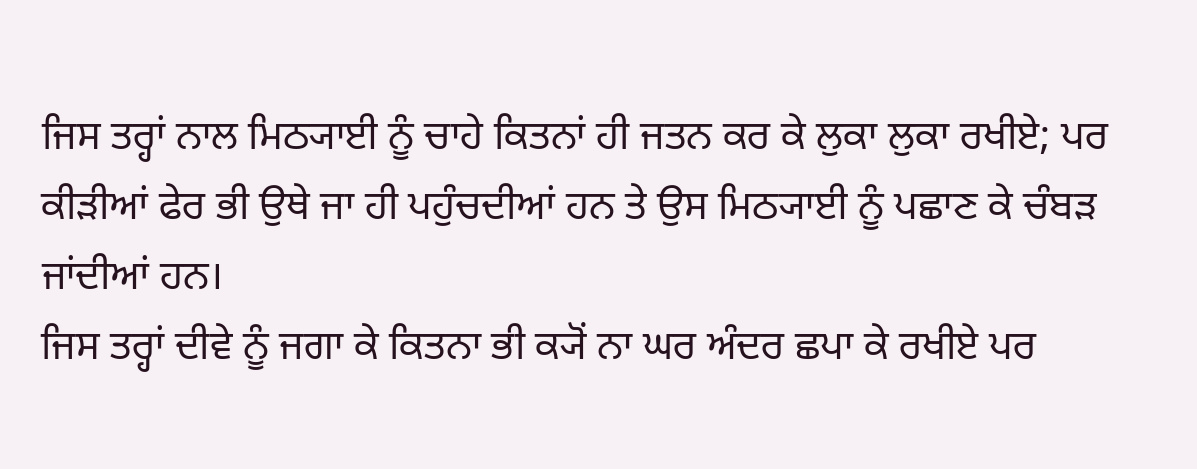ਜਿਸ ਤਰ੍ਹਾਂ ਨਾਲ ਮਿਠ੍ਯਾਈ ਨੂੰ ਚਾਹੇ ਕਿਤਨਾਂ ਹੀ ਜਤਨ ਕਰ ਕੇ ਲੁਕਾ ਲੁਕਾ ਰਖੀਏ; ਪਰ ਕੀੜੀਆਂ ਫੇਰ ਭੀ ਉਥੇ ਜਾ ਹੀ ਪਹੁੰਚਦੀਆਂ ਹਨ ਤੇ ਉਸ ਮਿਠ੍ਯਾਈ ਨੂੰ ਪਛਾਣ ਕੇ ਚੰਬੜ ਜਾਂਦੀਆਂ ਹਨ।
ਜਿਸ ਤਰ੍ਹਾਂ ਦੀਵੇ ਨੂੰ ਜਗਾ ਕੇ ਕਿਤਨਾ ਭੀ ਕ੍ਯੋਂ ਨਾ ਘਰ ਅੰਦਰ ਛਪਾ ਕੇ ਰਖੀਏ ਪਰ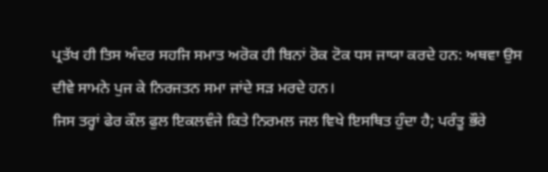ਪ੍ਰਤੱਖ ਹੀ ਤਿਸ ਅੰਦਰ ਸਹਜਿ ਸਮਾਤ ਅਰੋਕ ਹੀ ਬਿਨਾਂ ਰੋਕ ਟੋਕ ਧਸ ਜਾਯਾ ਕਰਦੇ ਹਨ: ਅਥਵਾ ਉਸ ਦੀਵੇ ਸਾਮਨੇ ਪੁਜ ਕੇ ਨਿਰਜਤਨ ਸਮਾ ਜਾਂਦੇ ਸੜ ਮਰਦੇ ਹਨ।
ਜਿਸ ਤਰ੍ਹਾਂ ਫੇਰ ਕੌਲ ਫੁਲ ਇਕਲਵੰਜੇ ਕਿਤੇ ਨਿਰਮਲ ਜਲ ਵਿਖੇ ਇਸਥਿਤ ਹੁੰਦਾ ਹੈ; ਪਰੰਤੂ ਭੌਰੇ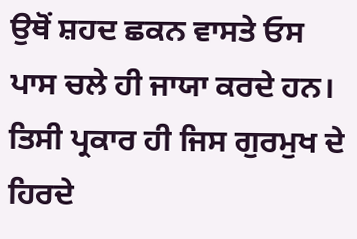ਉਥੋਂ ਸ਼ਹਦ ਛਕਨ ਵਾਸਤੇ ਓਸ ਪਾਸ ਚਲੇ ਹੀ ਜਾਯਾ ਕਰਦੇ ਹਨ।
ਤਿਸੀ ਪ੍ਰਕਾਰ ਹੀ ਜਿਸ ਗੁਰਮੁਖ ਦੇ ਹਿਰਦੇ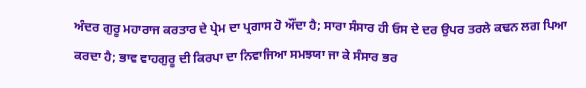ਅੰਦਰ ਗੁਰੂ ਮਹਾਰਾਜ ਕਰਤਾਰ ਦੇ ਪ੍ਰੇਮ ਦਾ ਪ੍ਰਗਾਸ ਹੋ ਔਂਦਾ ਹੈ; ਸਾਰਾ ਸੰਸਾਰ ਹੀ ਓਸ ਦੇ ਦਰ ਉਪਰ ਤਰਲੇ ਕਢਨ ਲਗ ਪਿਆ ਕਰਦਾ ਹੈ; ਭਾਵ ਵਾਹਗੁਰੂ ਦੀ ਕਿਰਪਾ ਦਾ ਨਿਵਾਜਿਆ ਸਮਝਯਾ ਜਾ ਕੇ ਸੰਸਾਰ ਭਰ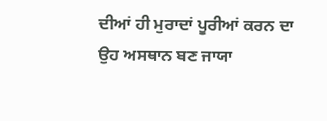ਦੀਆਂ ਹੀ ਮੁਰਾਦਾਂ ਪੂਰੀਆਂ ਕਰਨ ਦਾ ਉਹ ਅਸਥਾਨ ਬਣ ਜਾਯਾ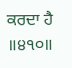ਕਰਦਾ ਹੈ ॥੪੧੦॥